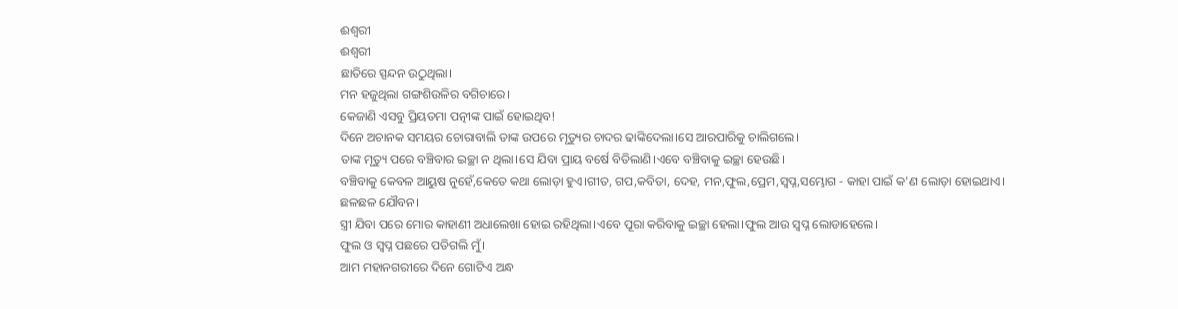ଈଶ୍ୱରୀ
ଈଶ୍ୱରୀ
ଛାତିରେ ସ୍ପନ୍ଦନ ଉଠୁଥିଲା।
ମନ ହଜୁଥିଲା ଗଙ୍ଗଶିଉଳିର ବଗିଚାରେ।
କେଜାଣି ଏସବୁ ପ୍ରିୟତମା ପତ୍ନୀଙ୍କ ପାଇଁ ହୋଇଥିବ!
ଦିନେ ଅଚାନକ ସମୟର ଚୋରାବାଲି ତାଙ୍କ ଉପରେ ମୃତ୍ୟୁର ଚାଦର ଢାଙ୍କିଦେଲା।ସେ ଆରପାରିକୁ ଚାଲିଗଲେ।
ତାଙ୍କ ମୃତ୍ୟୁ ପରେ ବଞ୍ଚିବାର ଇଚ୍ଛା ନ ଥିଲା।ସେ ଯିବା ପ୍ରାୟ ବର୍ଷେ ବିତିଲାଣି।ଏବେ ବଞ୍ଚିବାକୁ ଇଚ୍ଛା ହେଉଛି।
ବଞ୍ଚିବାକୁ କେବଳ ଆୟୁଷ ନୁହେଁ,କେତେ କଥା ଲୋଡ଼ା ହୁଏ।ଗୀତ, ଗପ,କବିତା, ଦେହ, ମନ,ଫୁଲ,ପ୍ରେମ,ସ୍ବପ୍ନ,ସମ୍ଭୋଗ - କାହା ପାଇଁ କ'ଣ ଲୋଡ଼ା ହୋଇଥାଏ।
ଛଳଛଳ ଯୌବନ।
ସ୍ତ୍ରୀ ଯିବା ପରେ ମୋର କାହାଣୀ ଅଧାଲେଖା ହୋଇ ରହିଥିଲା।ଏବେ ପୂରା କରିବାକୁ ଇଚ୍ଛା ହେଲା।ଫୁଲ ଆଉ ସ୍ବପ୍ନ ଲୋଡାହେଲେ।
ଫୁଲ ଓ ସ୍ବପ୍ନ ପଛରେ ପଡିଗଲି ମୁଁ।
ଆମ ମହାନଗରୀରେ ଦିନେ ଗୋଟିଏ ଅନ୍ଧ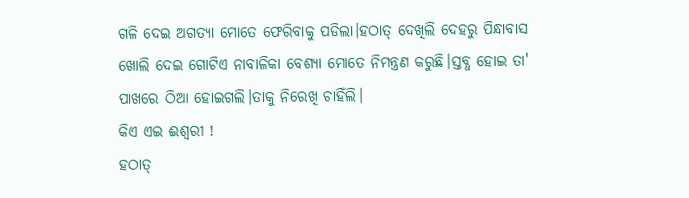ଗଳି ଦେଇ ଅଗତ୍ୟା ମୋତେ ଫେରିବାକୁ ପଡିଲା।ହଠାତ୍ ଦେଖିଲି ଦେହରୁ ପିନ୍ଧାବାସ ଖୋଲି ଦେଇ ଗୋଟିଏ ନାବାଳିକା ବେଶ୍ୟା ମୋତେ ନିମନ୍ତ୍ରଣ କରୁଛି।ସ୍ତବ୍ଧ ହୋଇ ତା' ପାଖରେ ଠିଆ ହୋଇଗଲି।ତାକୁ ନିରେଖି ଚାହିଁଲି।
କିଏ ଏଇ ଈଶ୍ୱରୀ !
ହଠାତ୍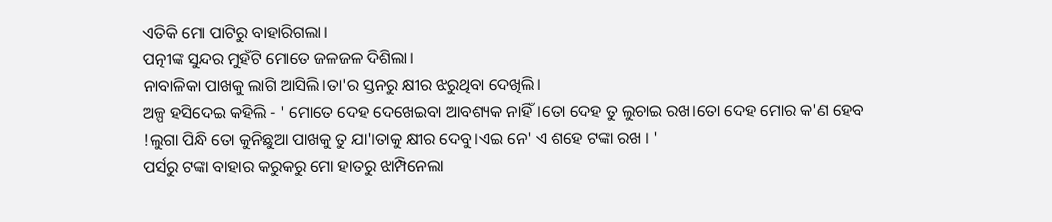ଏତିକି ମୋ ପାଟିରୁ ବାହାରିଗଲା।
ପତ୍ନୀଙ୍କ ସୁନ୍ଦର ମୁହଁଟି ମୋତେ ଜଳଜଳ ଦିଶିଲା।
ନାବାଳିକା ପାଖକୁ ଲାଗି ଆସିଲି।ତା'ର ସ୍ତନରୁ କ୍ଷୀର ଝରୁଥିବା ଦେଖିଲି।
ଅଳ୍ପ ହସିଦେଇ କହିଲି - ' ମୋତେ ଦେହ ଦେଖେଇବା ଆବଶ୍ୟକ ନାହିଁ।ତୋ ଦେହ ତୁ ଲୁଚାଇ ରଖ।ତୋ ଦେହ ମୋର କ'ଣ ହେବ !ଲୁଗା ପିନ୍ଧି ତୋ କୁନିଛୁଆ ପାଖକୁ ତୁ ଯା'।ତାକୁ କ୍ଷୀର ଦେବୁ।ଏଇ ନେ' ଏ ଶହେ ଟଙ୍କା ରଖ । '
ପର୍ସରୁ ଟଙ୍କା ବାହାର କରୁକରୁ ମୋ ହାତରୁ ଝାମ୍ପିନେଲା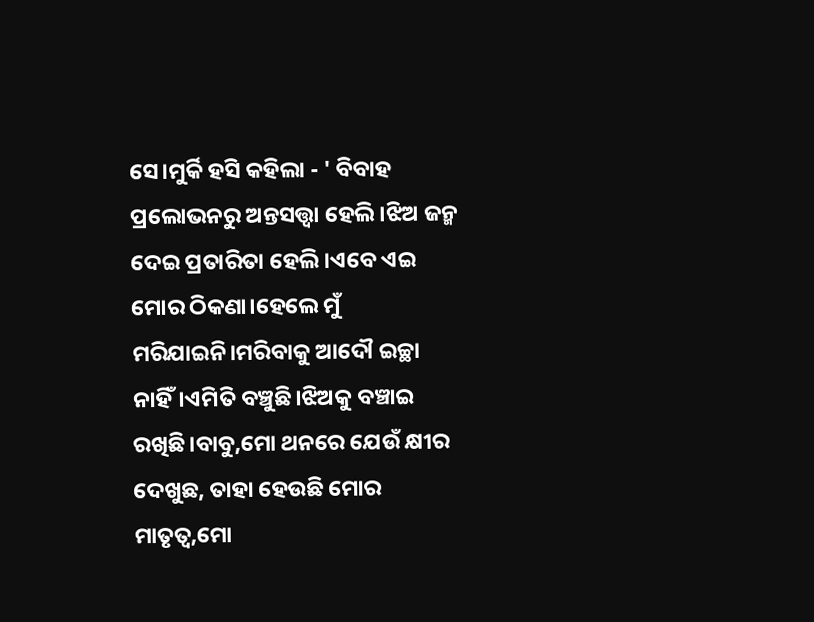ସେ।ମୁର୍କି ହସି କହିଲା - ' ବିବାହ ପ୍ରଲୋଭନରୁ ଅନ୍ତସତ୍ତ୍ବା ହେଲି।ଝିଅ ଜନ୍ମ ଦେଇ ପ୍ରତାରିତା ହେଲି।ଏବେ ଏଇ ମୋର ଠିକଣା।ହେଲେ ମୁଁ ମରିଯାଇନି।ମରିବାକୁ ଆଦୌ ଇଚ୍ଛା ନାହିଁ।ଏମିତି ବଞ୍ଚୁଛି।ଝିଅକୁ ବଞ୍ଚାଇ ରଖିଛି।ବାବୁ,ମୋ ଥନରେ ଯେଉଁ କ୍ଷୀର ଦେଖୁଛ, ତାହା ହେଉଛି ମୋର ମାତୃତ୍ବ,ମୋ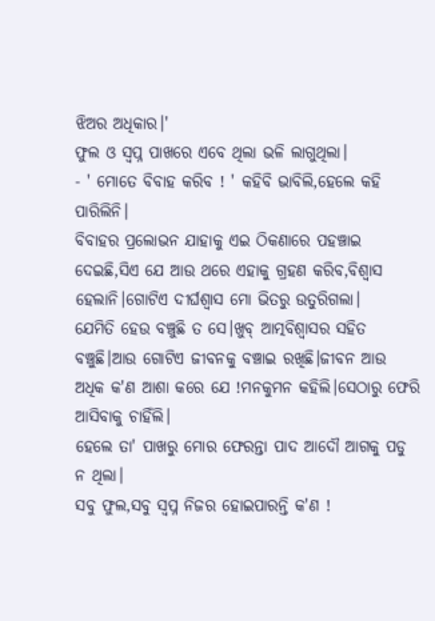ଝିଅର ଅଧିକାର।'
ଫୁଲ ଓ ସ୍ବପ୍ନ ପାଖରେ ଏବେ ଥିଲା ଭଳି ଲାଗୁଥିଲା।
- ' ମୋତେ ବିବାହ କରିବ ! ' କହିବି ଭାବିଲି,ହେଲେ କହି ପାରିଲିନି।
ବିବାହର ପ୍ରଲୋଭନ ଯାହାକୁ ଏଇ ଠିକଣାରେ ପହଞ୍ଚାଇ ଦେଇଛି,ସିଏ ଯେ ଆଉ ଥରେ ଏହାକୁ ଗ୍ରହଣ କରିବ,ବିଶ୍ୱାସ ହେଲାନି।ଗୋଟିଏ ଦୀର୍ଘଶ୍ବାସ ମୋ ଭିତରୁ ଉତୁରିଗଲା।
ଯେମିତି ହେଉ ବଞ୍ଚୁଛି ତ ସେ।ଖୁବ୍ ଆତ୍ମବିଶ୍ୱାସର ସହିତ ବଞ୍ଚୁଛି।ଆଉ ଗୋଟିଏ ଜୀବନକୁ ବଞ୍ଚାଇ ରଖିଛି।ଜୀବନ ଆଉ ଅଧିକ କ'ଣ ଆଶା କରେ ଯେ !ମନକୁମନ କହିଲି।ସେଠାରୁ ଫେରି ଆସିବାକୁ ଚାହିଁଲି।
ହେଲେ ତା' ପାଖରୁ ମୋର ଫେରନ୍ତା ପାଦ ଆଦୌ ଆଗକୁ ପଡୁ ନ ଥିଲା।
ସବୁ ଫୁଲ,ସବୁ ସ୍ବପ୍ନ ନିଜର ହୋଇପାରନ୍ତି କ'ଣ !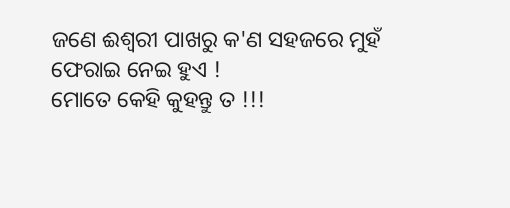ଜଣେ ଈଶ୍ବରୀ ପାଖରୁ କ'ଣ ସହଜରେ ମୁହଁ ଫେରାଇ ନେଇ ହୁଏ !
ମୋତେ କେହି କୁହନ୍ତୁ ତ !!!